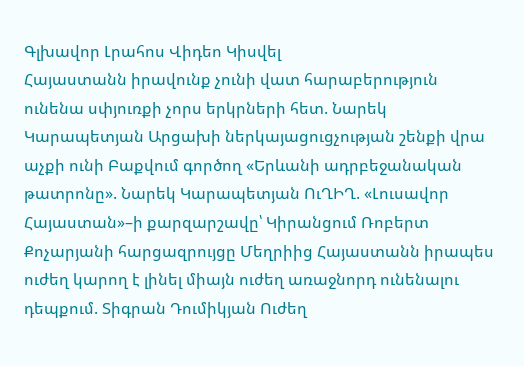Գլխավոր Լրահոս Վիդեո Կիսվել
Հայաստանն իրավունք չունի վատ հարաբերություն ունենա սփյուռքի չորս երկրների հետ. Նարեկ Կարապետյան Արցախի ներկայացուցչության շենքի վրա աչքի ունի Բաքվում գործող «Երևանի ադրբեջանական թատրոնը». Նարեկ Կարապետյան ՈւՂԻՂ. «Լուսավոր Հայաստան»–ի քարզարշավը՝ Կիրանցում Ռոբերտ Քոչարյանի հարցազրույցը Մեղրիից Հայաստանն իրապես ուժեղ կարող է լինել միայն ուժեղ առաջնորդ ունենալու դեպքում. Տիգրան Դումիկյան Ուժեղ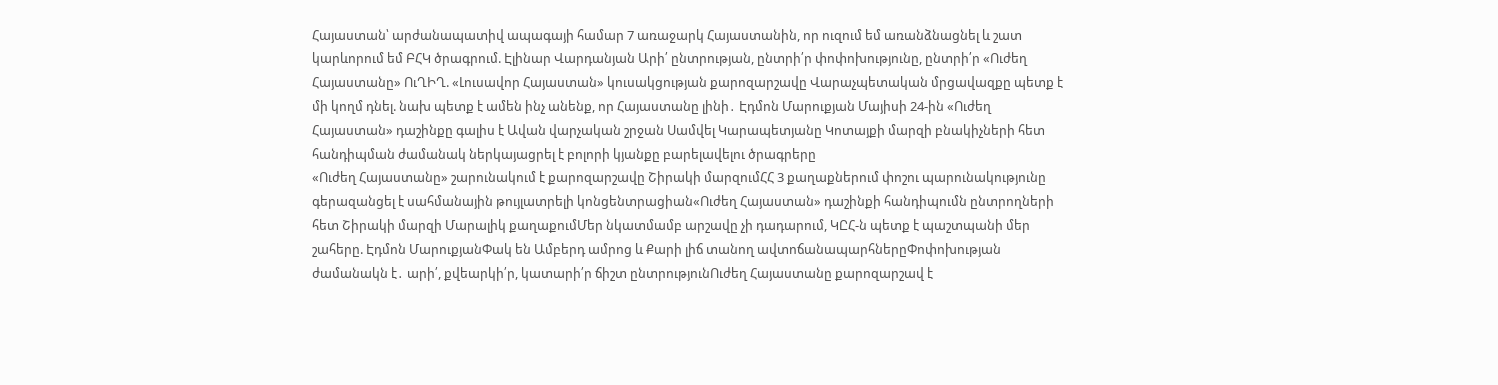Հայաստան՝ արժանապատիվ ապագայի համար 7 առաջարկ Հայաստանին, որ ուզում եմ առանձնացնել և շատ կարևորում եմ ԲՀԿ ծրագրում. Էլինար Վարդանյան Արի՛ ընտրության, ընտրի՛ր փոփոխությունը, ընտրի՛ր «Ուժեղ Հայաստանը» ՈւՂԻՂ. «Լուսավոր Հայաստան» կուսակցության քարոզարշավը Վարաչպետական մրցավազքը պետք է մի կողմ դնել. նախ պետք է ամեն ինչ անենք, որ Հայաստանը լինի․ Էդմոն Մարուքյան Մայիսի 24-ին «Ուժեղ Հայաստան» դաշինքը գալիս է Ավան վարչական շրջան Սամվել Կարապետյանը Կոտայքի մարզի բնակիչների հետ հանդիպման ժամանակ ներկայացրել է բոլորի կյանքը բարելավելու ծրագրերը
«Ուժեղ Հայաստանը» շարունակում է քարոզարշավը Շիրակի մարզումՀՀ 3 քաղաքներում փոշու պարունակությունը գերազանցել է սահմանային թույլատրելի կոնցենտրացիան«Ուժեղ Հայաստան» դաշինքի հանդիպումն ընտրողների հետ Շիրակի մարզի Մարալիկ քաղաքումՄեր նկատմամբ արշավը չի դադարում, ԿԸՀ-ն պետք է պաշտպանի մեր շահերը. Էդմոն ՄարուքյանՓակ են Ամբերդ ամրոց և Քարի լիճ տանող ավտոճանապարհներըՓոփոխության ժամանակն է․ արի՛, քվեարկի՛ր, կատարի՛ր ճիշտ ընտրությունՈւժեղ Հայաստանը քարոզարշավ է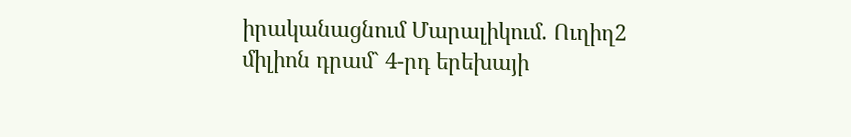իրականացնում Մարալիկում. Ուղիղ2 միլիոն դրամ` 4-րդ երեխայի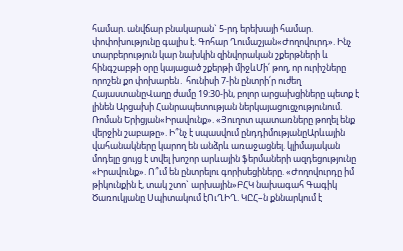համար. անվճար բնակարան` 5-րդ երեխայի համար. փոփոխությունը գալիս է. Գոհար Ղումաշյան«Ժողովուրդ». Ինչ տարբերություն կար նախկին զինվորական շքերթների և հինգշաբթի օրը կայացած շքերթի միջևՄի՛ թող, որ ուրիշները որոշեն քո փոխարեն․ հունիսի 7-ին ընտրի՛ր ուժեղ ՀայաստանըՎաղը ժամը 19:30-ին, բոլոր արցախցիները պետք է լինեն Արցախի Հանրապետության ներկայացուցչությունում. Ռոման Երիցյան«Իրավունք». «Յուղոտ պատառները թողել ենք վերջին շաբաթը». Ի՞նչ է սպասվում ընդդիմությանըԱրևային վահանակները կարող են անձրև առաջացնել. կլիմայական մոդելը ցույց է տվել խոշոր արևային ֆերմաների ազդեցությունը «Իրավունք». Ո՞ւմ են ընտրելու գորիսեցիները. «Ժողովուրդը իմ թիկունքին է, տակ շտո` արխային»ԲՀԿ նախագահ Գագիկ Ծառուկյանը Սպիտակում էՈւՂԻՂ. ԿԸՀ–ն քննարկում է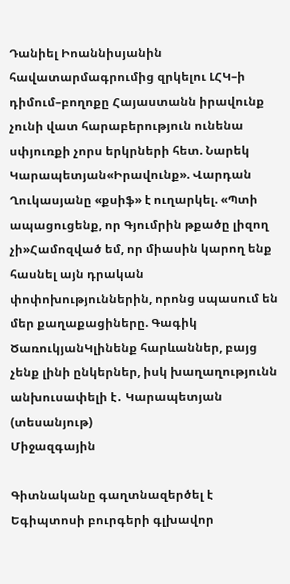Դանիել Իոաննիսյանին հավատարմագրումից զրկելու ԼՀԿ–ի դիմում–բողոքը Հայաստանն իրավունք չունի վատ հարաբերություն ունենա սփյուռքի չորս երկրների հետ. Նարեկ Կարապետյան«Իրավունք». Վարդան Ղուկասյանը «քսիֆ» է ուղարկել. «Պտի ապացուցենք, որ Գյումրին թքածը լիզող չի»Համոզված եմ, որ միասին կարող ենք հասնել այն դրական փոփոխություններին, որոնց սպասում են մեր քաղաքացիները. Գագիկ ԾառուկյանԿլինենք հարևաններ, բայց չենք լինի ընկերներ, իսկ խաղաղությունն անխուսափելի է․ Կարապետյան (տեսանյութ)
Միջազգային

Գիտնականը գաղտնազերծել է Եգիպտոսի բուրգերի գլխավոր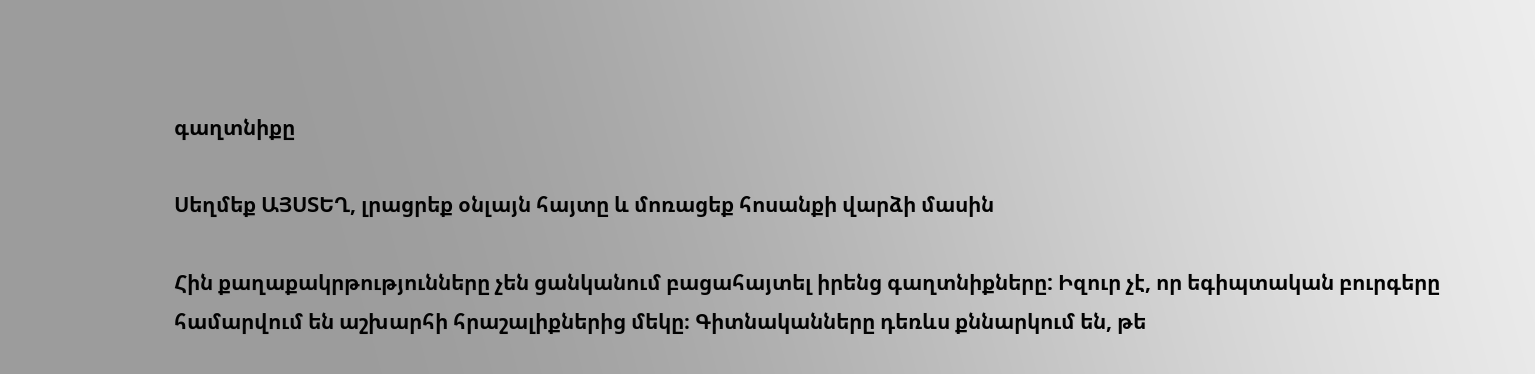գաղտնիքը

Սեղմեք ԱՅՍՏԵՂ, լրացրեք օնլայն հայտը և մոռացեք հոսանքի վարձի մասին

Հին քաղաքակրթությունները չեն ցանկանում բացահայտել իրենց գաղտնիքները: Իզուր չէ, որ եգիպտական բուրգերը համարվում են աշխարհի հրաշալիքներից մեկը։ Գիտնականները դեռևս քննարկում են, թե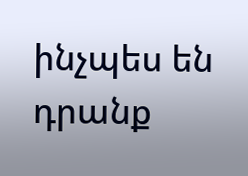ինչպես են դրանք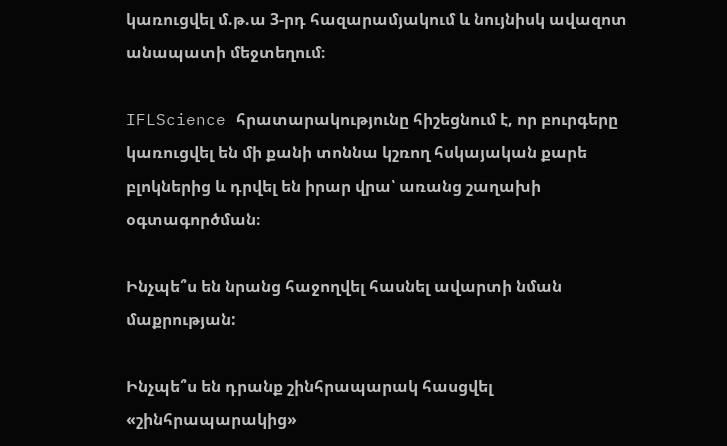կառուցվել մ.թ.ա 3-րդ հազարամյակում և նույնիսկ ավազոտ անապատի մեջտեղում։

IFLScience հրատարակությունը հիշեցնում է, որ բուրգերը կառուցվել են մի քանի տոննա կշռող հսկայական քարե բլոկներից և դրվել են իրար վրա՝ առանց շաղախի օգտագործման։

Ինչպե՞ս են նրանց հաջողվել հասնել ավարտի նման մաքրության:

Ինչպե՞ս են դրանք շինհրապարակ հասցվել «շինհրապարակից»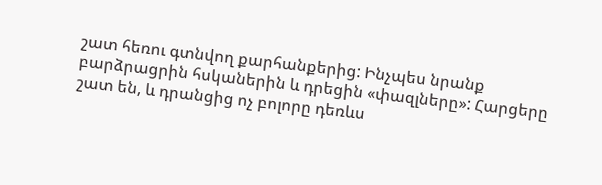շատ հեռու գտնվող քարհանքերից: Ինչպես նրանք բարձրացրին հսկաներին և դրեցին «փազլները»: Հարցերը շատ են, և դրանցից ոչ բոլորը դեռևս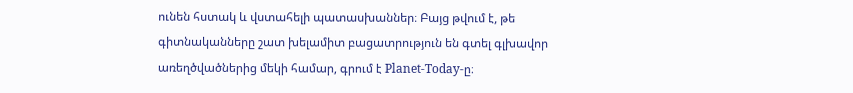ունեն հստակ և վստահելի պատասխաններ։ Բայց թվում է, թե գիտնականները շատ խելամիտ բացատրություն են գտել գլխավոր առեղծվածներից մեկի համար, գրում է Planet-Today-ը։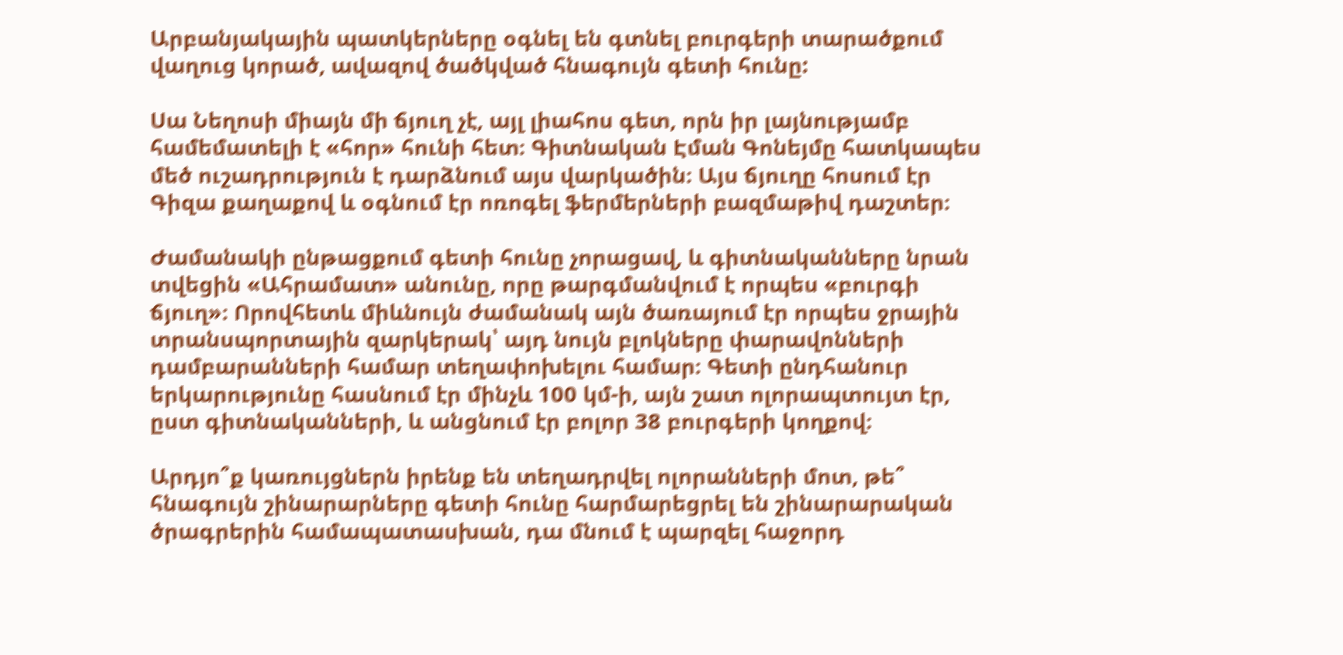Արբանյակային պատկերները օգնել են գտնել բուրգերի տարածքում վաղուց կորած, ավազով ծածկված հնագույն գետի հունը:

Սա Նեղոսի միայն մի ճյուղ չէ, այլ լիահոս գետ, որն իր լայնությամբ համեմատելի է «հոր» հունի հետ։ Գիտնական Էման Գոնեյմը հատկապես մեծ ուշադրություն է դարձնում այս վարկածին։ Այս ճյուղը հոսում էր Գիզա քաղաքով և օգնում էր ոռոգել ֆերմերների բազմաթիվ դաշտեր։

Ժամանակի ընթացքում գետի հունը չորացավ, և գիտնականները նրան տվեցին «Ահրամատ» անունը, որը թարգմանվում է որպես «բուրգի ճյուղ»։ Որովհետև միևնույն ժամանակ այն ծառայում էր որպես ջրային տրանսպորտային զարկերակ՝ այդ նույն բլոկները փարավոնների դամբարանների համար տեղափոխելու համար։ Գետի ընդհանուր երկարությունը հասնում էր մինչև 100 կմ-ի, այն շատ ոլորապտույտ էր, ըստ գիտնականների, և անցնում էր բոլոր 38 բուրգերի կողքով։

Արդյո՞ք կառույցներն իրենք են տեղադրվել ոլորանների մոտ, թե՞ հնագույն շինարարները գետի հունը հարմարեցրել են շինարարական ծրագրերին համապատասխան, դա մնում է պարզել հաջորդ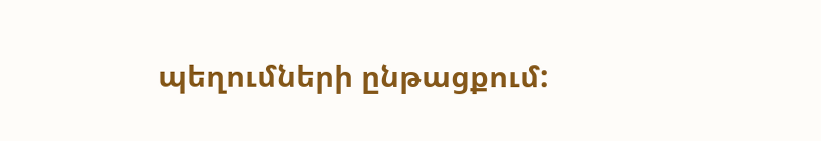պեղումների ընթացքում: